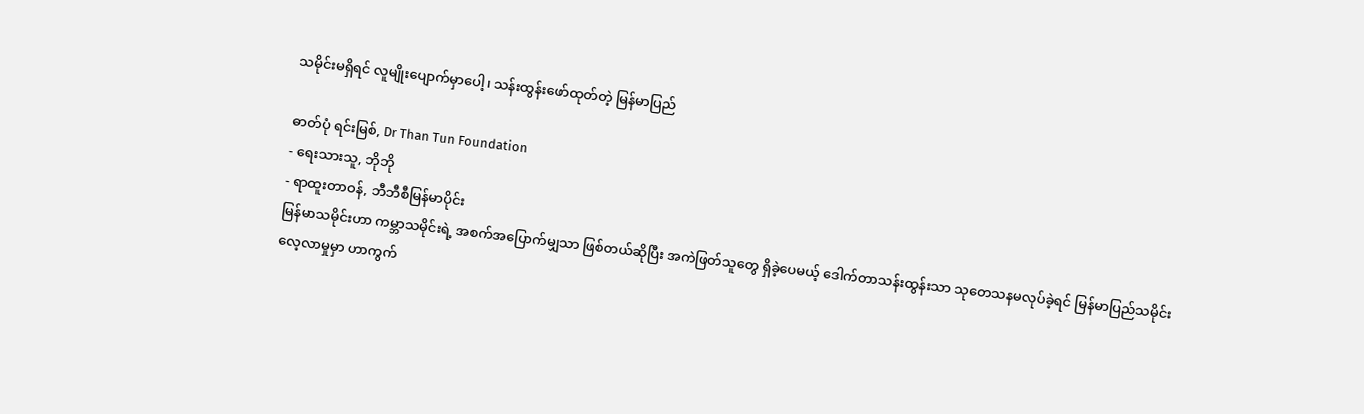သမိုင်းမရှိရင် လူမျိုးပျောက်မှာပေါ့၊ သန်းထွန်းဖော်ထုတ်တဲ့ မြန်မာပြည်

ဓာတ်ပုံ ရင်းမြစ်, Dr Than Tun Foundation
- ရေးသားသူ, ဘိုဘို
- ရာထူးတာဝန်, ဘီဘီစီမြန်မာပိုင်း
မြန်မာသမိုင်းဟာ ကမ္ဘာသမိုင်းရဲ့ အစက်အပြောက်မျှသာ ဖြစ်တယ်ဆိုပြီး အကဲဖြတ်သူတွေ ရှိခဲ့ပေမယ့် ဒေါက်တာသန်းထွန်းသာ သုတေသနမလုပ်ခဲ့ရင် မြန်မာပြည်သမိုင်းလေ့လာမှုမှာ ဟာကွက်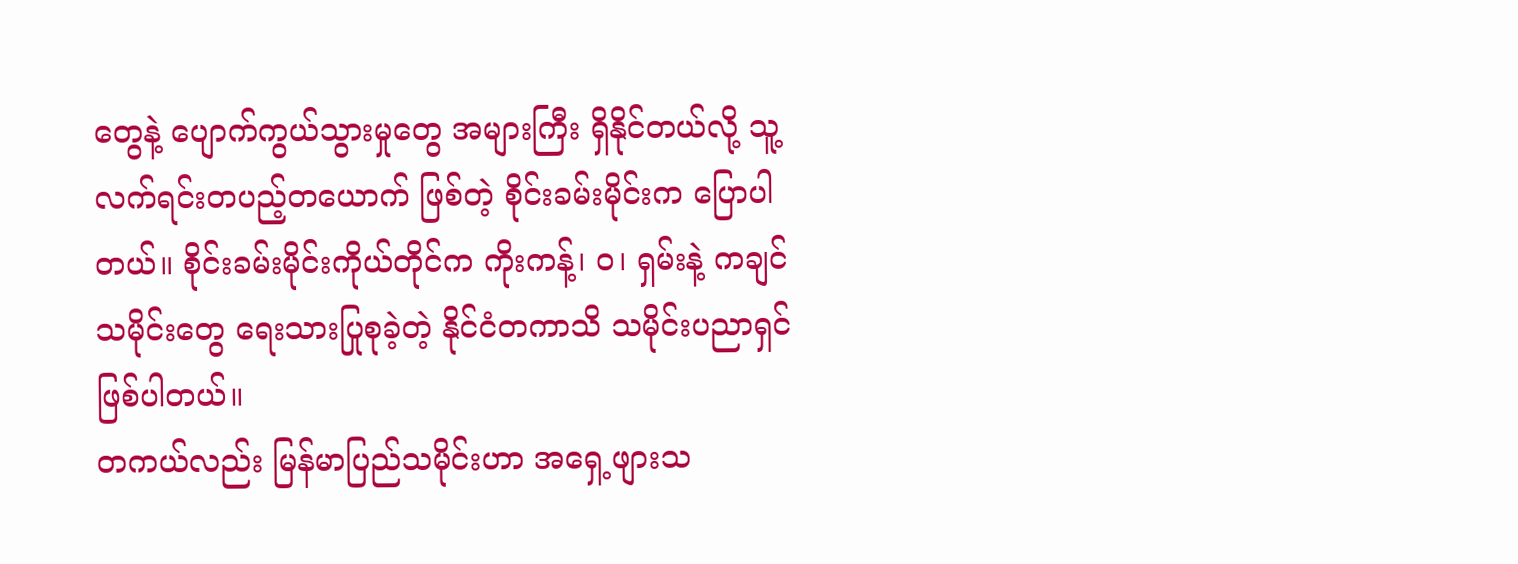တွေနဲ့ ပျောက်ကွယ်သွားမှုတွေ အများကြီး ရှိနိုင်တယ်လို့ သူ့လက်ရင်းတပည့်တယောက် ဖြစ်တဲ့ စိုင်းခမ်းမိုင်းက ပြောပါတယ်။ စိုင်းခမ်းမိုင်းကိုယ်တိုင်က ကိုးကန့်၊ ဝ၊ ရှမ်းနဲ့ ကချင် သမိုင်းတွေ ရေးသားပြုစုခဲ့တဲ့ နိုင်ငံတကာသိ သမိုင်းပညာရှင် ဖြစ်ပါတယ်။
တကယ်လည်း မြန်မာပြည်သမိုင်းဟာ အရှေ့ဖျားသ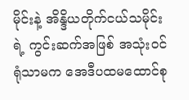မိုင်းနဲ့ အိန္ဒိယတိုက်ငယ်သမိုင်းရဲ့ ကွင်းဆက်အဖြစ် အသုံးဝင်ရုံသာမက အေဒီပထမထောင်စု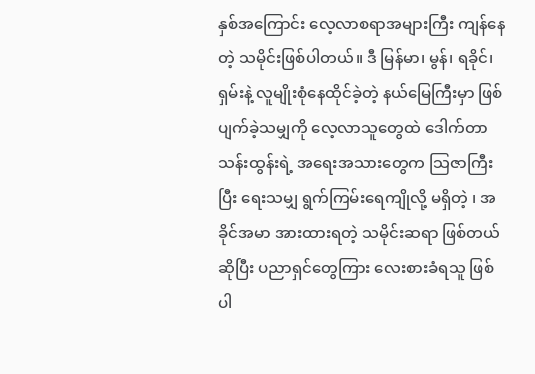နှစ်အကြောင်း လေ့လာစရာအများကြီး ကျန်နေတဲ့ သမိုင်းဖြစ်ပါတယ်။ ဒီ မြန်မာ၊ မွန်၊ ရခိုင်၊ ရှမ်းနဲ့ လူမျိုးစုံနေထိုင်ခဲ့တဲ့ နယ်မြေကြီးမှာ ဖြစ်ပျက်ခဲ့သမျှကို လေ့လာသူတွေထဲ ဒေါက်တာသန်းထွန်းရဲ့ အရေးအသားတွေက သြဇာကြီးပြီး ရေးသမျှ ရွက်ကြမ်းရေကျိုလို့ မရှိတဲ့ ၊ အခိုင်အမာ အားထားရတဲ့ သမိုင်းဆရာ ဖြစ်တယ်ဆိုပြီး ပညာရှင်တွေကြား လေးစားခံရသူ ဖြစ်ပါ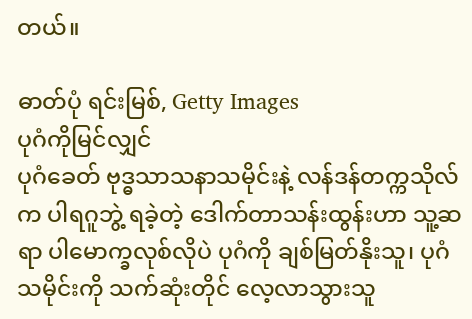တယ်။

ဓာတ်ပုံ ရင်းမြစ်, Getty Images
ပုဂံကိုမြင်လျှင်
ပုဂံခေတ် ဗုဒ္ဓသာသနာသမိုင်းနဲ့ လန်ဒန်တက္ကသိုလ်က ပါရဂူဘွဲ့ ရခဲ့တဲ့ ဒေါက်တာသန်းထွန်းဟာ သူ့ဆရာ ပါမောက္ခလုစ်လိုပဲ ပုဂံကို ချစ်မြတ်နိုးသူ၊ ပုဂံသမိုင်းကို သက်ဆုံးတိုင် လေ့လာသွားသူ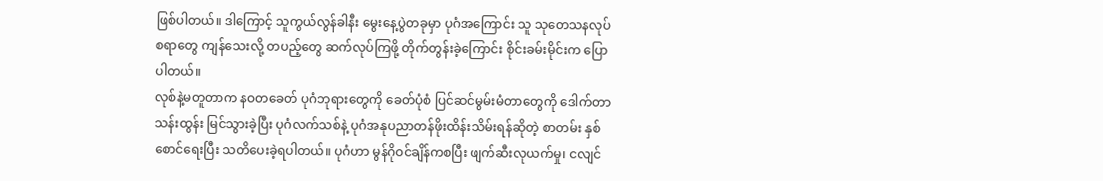ဖြစ်ပါတယ်။ ဒါကြောင့် သူကွယ်လွန်ခါနီး မွေးနေ့ပွဲတခုမှာ ပုဂံအကြောင်း သူ သုတေသနလုပ်စရာတွေ ကျန်သေးလို့ တပည့်တွေ ဆက်လုပ်ကြဖို့ တိုက်တွန်းခဲ့ကြောင်း စိုင်းခမ်းမိုင်းက ပြောပါတယ်။
လုစ်နဲ့မတူတာက နဝတခေတ် ပုဂံဘုရားတွေကို ခေတ်ပုံစံ ပြင်ဆင်မွမ်းမံတာတွေကို ဒေါက်တာ သန်းထွန်း မြင်သွားခဲ့ပြီး ပုဂံလက်သစ်နဲ့ ပုဂံအနုပညာတန်ဖိုးထိန်းသိမ်းရန်ဆိုတဲ့ စာတမ်း နှစ်စောင်ရေးပြီး သတိပေးခဲ့ရပါတယ်။ ပုဂံဟာ မွန်ဂိုဝင်ချိန်ကစပြီး ဖျက်ဆီးလုယက်မှု၊ ငလျင်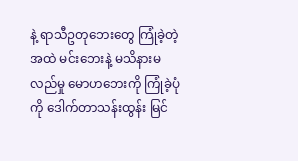နဲ့ ရာသီဥတုဘေးတွေ ကြုံခဲ့တဲ့အထဲ မင်းဘေးနဲ့ မသိနားမလည်မှု မောဟဘေးကို ကြုံခဲ့ပုံကို ဒေါက်တာသန်းထွန်း မြင်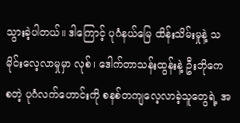သွားခဲ့ပါတယ်။ ဒါကြောင့် ပုဂံနယ်မြေ ထိန်းသိမ်းမှုနဲ့ သမိုင်းလေ့လာမှုမှာ လုစ်၊ ဒေါက်တာသန်းထွန်းနဲ့ ဦးဘိုကေ စတဲ့ ပုဂံလက်ဟောင်းကို စနစ်တကျလေ့လာခဲ့သူတွေရဲ့ အ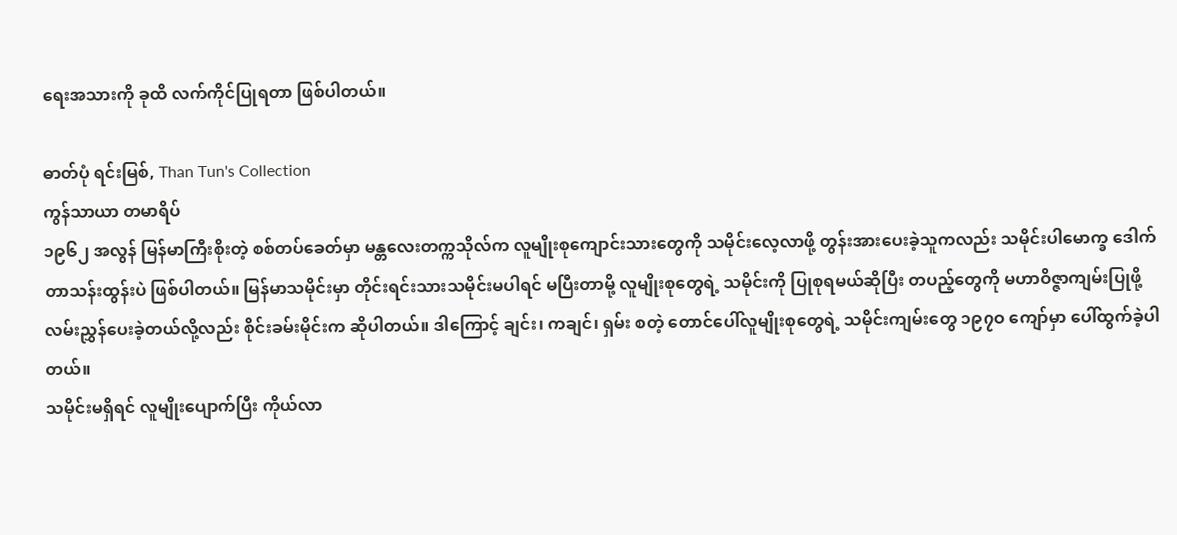ရေးအသားကို ခုထိ လက်ကိုင်ပြုရတာ ဖြစ်ပါတယ်။

ဓာတ်ပုံ ရင်းမြစ်, Than Tun's Collection
ကွန်သာယာ တမာရိပ်
၁၉၆၂ အလွန် မြန်မာကြီးစိုးတဲ့ စစ်တပ်ခေတ်မှာ မန္တလေးတက္ကသိုလ်က လူမျိုးစုကျောင်းသားတွေကို သမိုင်းလေ့လာဖို့ တွန်းအားပေးခဲ့သူကလည်း သမိုင်းပါမောက္ခ ဒေါက်တာသန်းထွန်းပဲ ဖြစ်ပါတယ်။ မြန်မာသမိုင်းမှာ တိုင်းရင်းသားသမိုင်းမပါရင် မပြီးတာမို့ လူမျိုးစုတွေရဲ့ သမိုင်းကို ပြုစုရမယ်ဆိုပြီး တပည့်တွေကို မဟာဝိဇ္ဇာကျမ်းပြုဖို့ လမ်းညွှန်ပေးခဲ့တယ်လို့လည်း စိုင်းခမ်းမိုင်းက ဆိုပါတယ်။ ဒါကြောင့် ချင်း၊ ကချင်၊ ရှမ်း စတဲ့ တောင်ပေါ်လူမျိုးစုတွေရဲ့ သမိုင်းကျမ်းတွေ ၁၉၇ဝ ကျော်မှာ ပေါ်ထွက်ခဲ့ပါတယ်။
သမိုင်းမရှိရင် လူမျိုးပျောက်ပြီး ကိုယ်လာ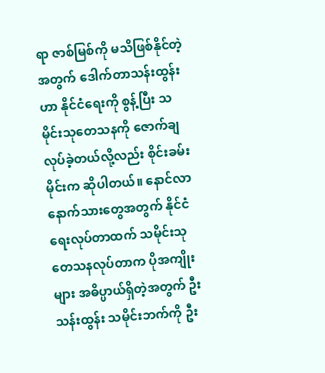ရာ ဇာစ်မြစ်ကို မသိဖြစ်နိုင်တဲ့အတွက် ဒေါက်တာသန်းထွန်းဟာ နိုင်ငံရေးကို စွန့်ပြီး သမိုင်းသုတေသနကို ဇောက်ချလုပ်ခဲ့တယ်လို့လည်း စိုင်းခမ်းမိုင်းက ဆိုပါတယ်။ နောင်လာနောက်သားတွေအတွက် နိုင်ငံရေးလုပ်တာထက် သမိုင်းသုတေသနလုပ်တာက ပိုအကျိုးများ အဓိပ္ပာယ်ရှိတဲ့အတွက် ဦးသန်းထွန်း သမိုင်းဘက်ကို ဦး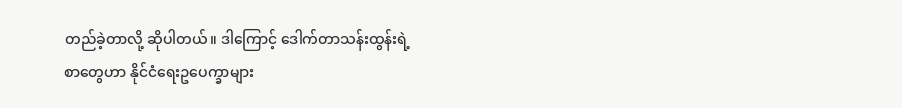တည်ခဲ့တာလို့ ဆိုပါတယ်။ ဒါကြောင့် ဒေါက်တာသန်းထွန်းရဲ့ စာတွေဟာ နိုင်ငံရေးဥပေက္ခာများ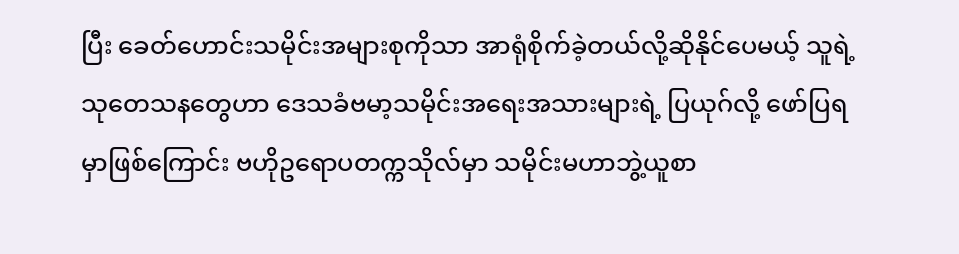ပြီး ခေတ်ဟောင်းသမိုင်းအများစုကိုသာ အာရုံစိုက်ခဲ့တယ်လို့ဆိုနိုင်ပေမယ့် သူရဲ့ သုတေသနတွေဟာ ဒေသခံဗမာ့သမိုင်းအရေးအသားများရဲ့ ပြယုဂ်လို့ ဖော်ပြရမှာဖြစ်ကြောင်း ဗဟိုဥရောပတက္ကသိုလ်မှာ သမိုင်းမဟာဘွဲ့ယူစာ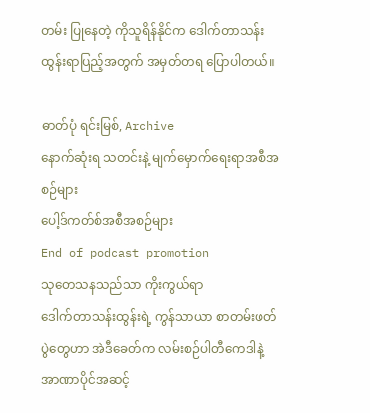တမ်း ပြုနေတဲ့ ကိုသူရိန်နိုင်က ဒေါက်တာသန်းထွန်းရာပြည့်အတွက် အမှတ်တရ ပြောပါတယ်။

ဓာတ်ပုံ ရင်းမြစ်, Archive
နောက်ဆုံးရ သတင်းနဲ့ မျက်မှောက်ရေးရာအစီအစဉ်များ
ပေါ့ဒ်ကတ်စ်အစီအစဉ်များ
End of podcast promotion
သုတေသနသည်သာ ကိုးကွယ်ရာ
ဒေါက်တာသန်းထွန်းရဲ့ ကွန်သာယာ စာတမ်းဖတ်ပွဲတွေဟာ အဲဒီခေတ်က လမ်းစဉ်ပါတီကေဒါနဲ့ အာဏာပိုင်အဆင့်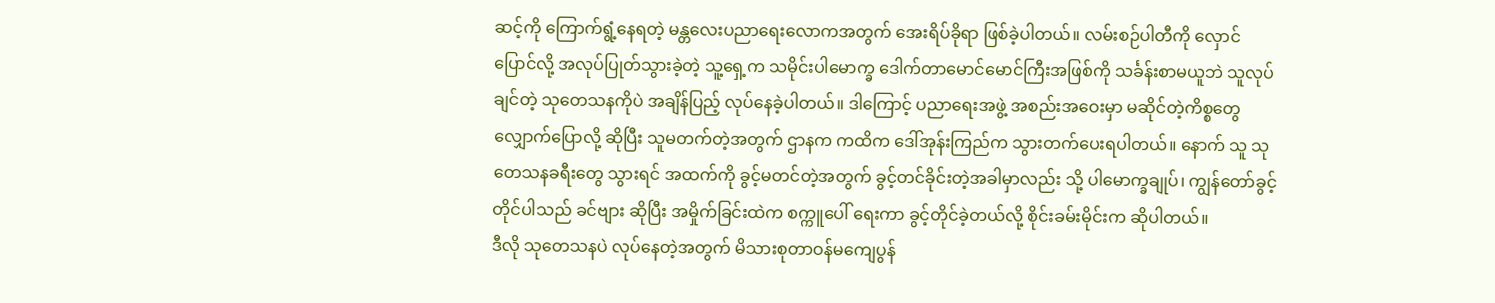ဆင့်ကို ကြောက်ရွံ့နေရတဲ့ မန္တလေးပညာရေးလောကအတွက် အေးရိပ်ခိုရာ ဖြစ်ခဲ့ပါတယ်။ လမ်းစဉ်ပါတီကို လှောင်ပြောင်လို့ အလုပ်ပြုတ်သွားခဲ့တဲ့ သူ့ရှေ့က သမိုင်းပါမောက္ခ ဒေါက်တာမောင်မောင်ကြီးအဖြစ်ကို သင်္ခန်းစာမယူဘဲ သူလုပ်ချင်တဲ့ သုတေသနကိုပဲ အချိန်ပြည့် လုပ်နေခဲ့ပါတယ်။ ဒါကြောင့် ပညာရေးအဖွဲ့ အစည်းအဝေးမှာ မဆိုင်တဲ့ကိစ္စတွေ လျှောက်ပြောလို့ ဆိုပြီး သူမတက်တဲ့အတွက် ဌာနက ကထိက ဒေါ်အုန်းကြည်က သွားတက်ပေးရပါတယ်။ နောက် သူ သုတေသနခရီးတွေ သွားရင် အထက်ကို ခွင့်မတင်တဲ့အတွက် ခွင့်တင်ခိုင်းတဲ့အခါမှာလည်း သို့ ပါမောက္ခချုပ်၊ ကျွန်တော်ခွင့်တိုင်ပါသည် ခင်ဗျား ဆိုပြီး အမှိုက်ခြင်းထဲက စက္ကူပေါ် ရေးကာ ခွင့်တိုင်ခဲ့တယ်လို့ စိုင်းခမ်းမိုင်းက ဆိုပါတယ်။
ဒီလို သုတေသနပဲ လုပ်နေတဲ့အတွက် မိသားစုတာဝန်မကျေပွန်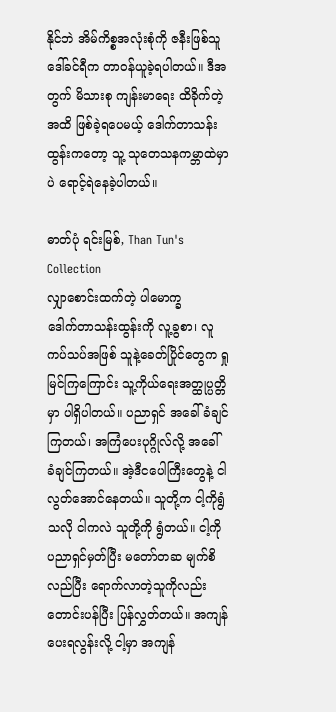နိုင်ဘဲ အိမ်ကိစ္စအလုံးစုံကို ဇနီးဖြစ်သူ ဒေါ်ခင်ရီက တာဝန်ယူခဲ့ရပါတယ်။ ဒီအတွက် မိသားစု ကျန်းမာရေး ထိခိုက်တဲ့အထိ ဖြစ်ခဲ့ရပေမယ့် ဒေါက်တာသန်းထွန်းကတော့ သူ့ သုတေသနကမ္ဘာထဲမှာပဲ ရောင့်ရဲနေခဲ့ပါတယ်။

ဓာတ်ပုံ ရင်းမြစ်, Than Tun's Collection
လျှာစောင်းထက်တဲ့ ပါမောက္ခ
ဒေါက်တာသန်းထွန်းကို လူ့ခွစာ၊ လူကပ်သပ်အဖြစ် သူနဲ့ခေတ်ပြိုင်တွေက ရှုမြင်ကြကြောင်း သူ့ကိုယ်ရေးအတ္ထုပ္ပတ္တိမှာ ပါရှိပါတယ်။ ပညာရှင် အခေါ်ခံချင်ကြတယ်၊ အကြံပေးပုဂ္ဂိုလ်လို့ အခေါ်ခံချင်ကြတယ်။ အဲ့ဒီငပေါကြီးတွေနဲ့ ငါ လွတ်အောင်နေတယ်။ သူတို့က ငါ့ကိုရွံသလို ငါကလဲ သူတို့ကို ရွံတယ်။ ငါ့ကို ပညာရှင်မှတ်ပြီး မတော်တဆ မျက်စိလည်ပြီး ရောက်လာတဲ့သူကိုလည်း တောင်းပန်ပြီး ပြန်လွှတ်တယ်။ အကျန်ပေးရလွန်းလို့ ငါ့မှာ အကျန်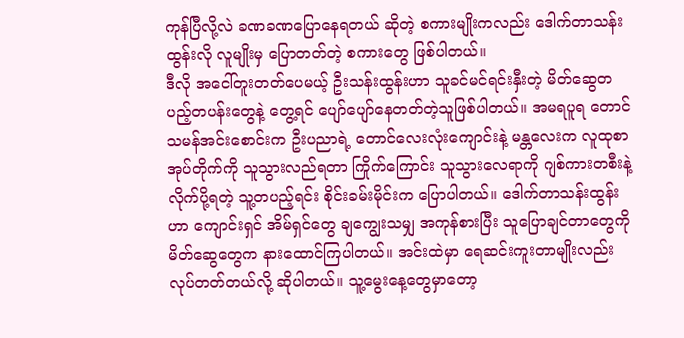ကုန်ပြီလို့လဲ ခဏခဏပြောနေရတယ် ဆိုတဲ့ စကားမျိုးကလည်း ဒေါက်တာသန်းထွန်းလို လူမျိုးမှ ပြောတတ်တဲ့ စကားတွေ ဖြစ်ပါတယ်။
ဒီလို အငေါ်တူးတတ်ပေမယ့် ဦးသန်းထွန်းဟာ သူခင်မင်ရင်းနှီးတဲ့ မိတ်ဆွေတပည့်တပန်းတွေနဲ့ တွေ့ရင် ပျော်ပျော်နေတတ်တဲ့သူဖြစ်ပါတယ်။ အမရပူရ တောင်သမန်အင်းစောင်းက ဦးပညာရဲ့ တောင်လေးလုံးကျောင်းနဲ့ မန္တလေးက လူထုစာအုပ်တိုက်ကို သူသွားလည်ရတာ ကြိုက်ကြောင်း သူသွားလေရာကို ဂျစ်ကားတစီးနဲ့ လိုက်ပို့ရတဲ့ သူ့တပည့်ရင်း စိုင်းခမ်းမိုင်းက ပြောပါတယ်။ ဒေါက်တာသန်းထွန်းဟာ ကျောင်းရှင် အိမ်ရှင်တွေ ချကျွေးသမျှ အကုန်စားပြီး သူပြောချင်တာတွေကို မိတ်ဆွေတွေက နားထောင်ကြပါတယ်။ အင်းထဲမှာ ရေဆင်းကူးတာမျိုးလည်း လုပ်တတ်တယ်လို့ ဆိုပါတယ်။ သူ့မွေးနေ့တွေမှာတော့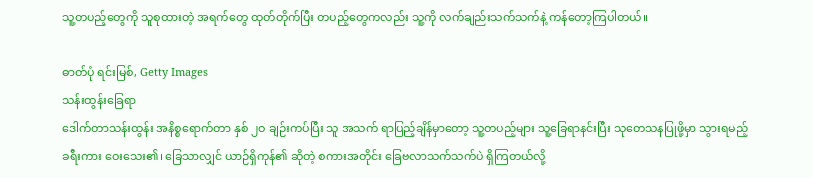သူ့တပည့်တွေကို သူစုထားတဲ့ အရက်တွေ ထုတ်တိုက်ပြီး တပည့်တွေကလည်း သူ့ကို လက်ချည်းသက်သက်နဲ့ ကန်တော့ကြပါတယ်။

ဓာတ်ပုံ ရင်းမြစ်, Getty Images
သန်းထွန်းခြေရာ
ဒေါက်တာသန်းထွန်း အနိစ္စရောက်တာ နှစ် ၂ဝ ချဉ်းကပ်ပြီး သူ အသက် ရာပြည့်ချိန်မှာတော့ သူ့တပည့်များ သူ့ခြေရာနင်းပြီး သုတေသနပြုဖို့မှာ သွားရမည့်ခရီးကား ဝေးသေး၏၊ ခြေသာလျှင် ယာဉ်ရှိကုန်၏ ဆိုတဲ့ စကားအတိုင်း ခြေဗလာသက်သက်ပဲ ရှိကြတယ်လို့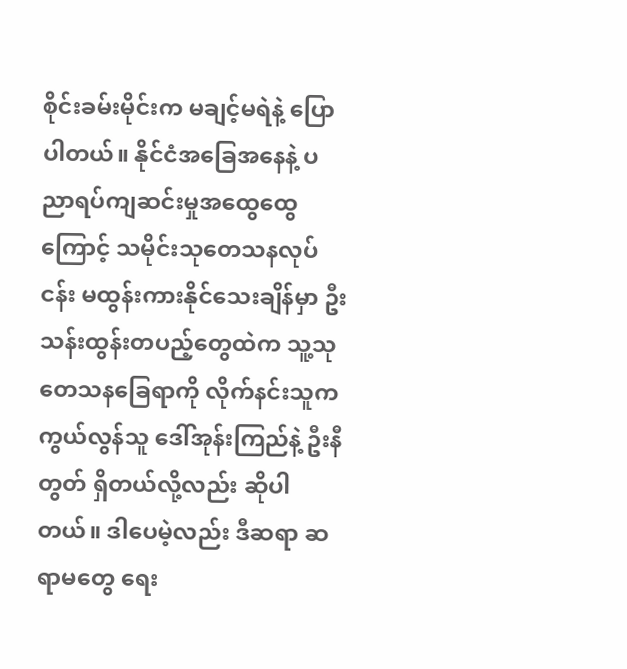စိုင်းခမ်းမိုင်းက မချင့်မရဲနဲ့ ပြောပါတယ်။ နိုင်ငံအခြေအနေနဲ့ ပညာရပ်ကျဆင်းမှုအထွေထွေကြောင့် သမိုင်းသုတေသနလုပ်ငန်း မထွန်းကားနိုင်သေးချိန်မှာ ဦးသန်းထွန်းတပည့်တွေထဲက သူ့သုတေသနခြေရာကို လိုက်နင်းသူက ကွယ်လွန်သူ ဒေါ်အုန်းကြည်နဲ့ ဦးနီတွတ် ရှိတယ်လို့လည်း ဆိုပါတယ်။ ဒါပေမဲ့လည်း ဒီဆရာ ဆရာမတွေ ရေး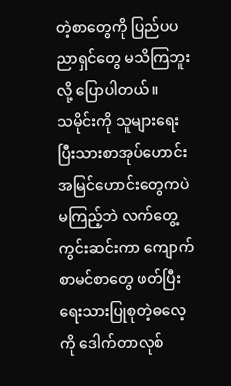တဲ့စာတွေကို ပြည်ပပညာရှင်တွေ မသိကြဘူးလို့ ပြောပါတယ်။
သမိုင်းကို သူများရေးပြီးသားစာအုပ်ဟောင်းအမြင်ဟောင်းတွေကပဲ မကြည့်ဘဲ လက်တွေ့ကွင်းဆင်းကာ ကျောက်စာမင်စာတွေ ဖတ်ပြီး ရေးသားပြုစုတဲ့ဓလေ့ကို ဒေါက်တာလုစ်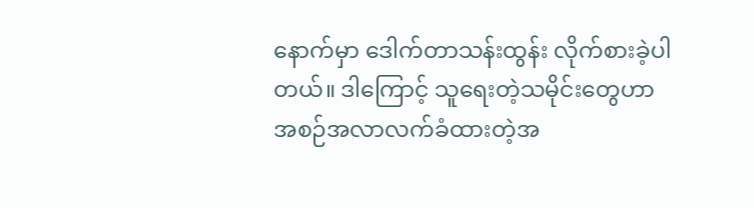နောက်မှာ ဒေါက်တာသန်းထွန်း လိုက်စားခဲ့ပါတယ်။ ဒါကြောင့် သူရေးတဲ့သမိုင်းတွေဟာ အစဉ်အလာလက်ခံထားတဲ့အ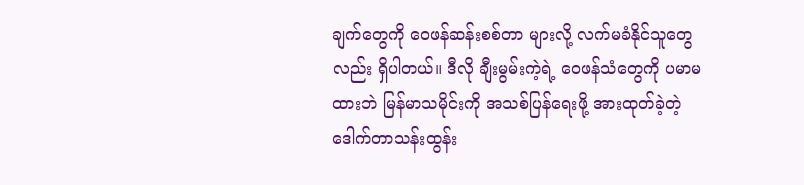ချက်တွေကို ဝေဖန်ဆန်းစစ်တာ များလို့ လက်မခံနိုင်သူတွေလည်း ရှိပါတယ်။ ဒီလို ချီးမွမ်းကဲ့ရဲ့ ဝေဖန်သံတွေကို ပမာမထားဘဲ မြန်မာသမိုင်းကို အသစ်ပြန်ရေးဖို့ အားထုတ်ခဲ့တဲ့ ဒေါက်တာသန်းထွန်း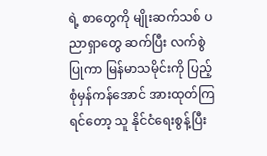ရဲ့ စာတွေကို မျိုးဆက်သစ် ပညာရှာတွေ ဆက်ပြီး လက်စွဲပြုကာ မြန်မာသမိုင်းကို ပြည့်စုံမှန်ကန်အောင် အားထုတ်ကြရင်တော့ သူ နိုင်ငံရေးစွန့်ပြီး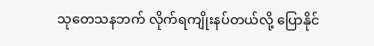သုတေသနဘက် လိုက်ရကျိုးနပ်တယ်လို့ ပြောနိုင်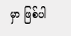မှာ ဖြစ်ပါ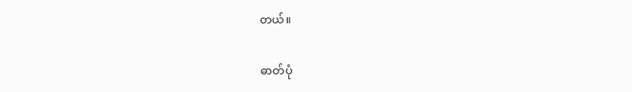တယ်။

ဓာတ်ပုံ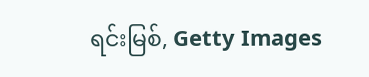ရင်းမြစ်, Getty Images